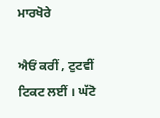ਮਾਰਖੋਰੇ

ਐਓਂ ਕਰੀਂ , ਟੁਟਵੀਂ ਟਿਕਟ ਲਈਂ । ਘੱਟੋ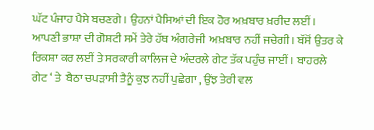ਘੱਟ ਪੰਜਾਹ ਪੈਸੇ ਬਚਣਗੇ । ਉਹਨਾਂ ਪੈਸਿਆਂ ਦੀ ਇਕ ਹੋਰ ਅਖ਼ਬਾਰ ਖ਼ਰੀਦ ਲਈਂ । ਆਪਣੀ ਭਾਸ਼ਾ ਦੀ ਗੋਸ਼ਟੀ ਸਮੇਂ ਤੇਰੇ ਹੱਥ ਅੰਗਰੇਜੀ  ਅਖ਼ਬਾਰ ਨਹੀਂ ਜਚੇਗੀ । ਬੱਸੋਂ ਉਤਰ ਕੇ ਰਿਕਸ਼ਾ ਕਰ ਲਈਂ ਤੇ ਸਰਕਾਰੀ ਕਾਲਿਜ ਦੇ ਅੰਦਰਲੇ ਗੇਟ ਤੱਕ ਪਹੁੰਚ ਜਾਈਂ । ਬਾਹਰਲੇ ਗੇਟ ‘ ਤੇ  ਬੈਠਾ ਚਪੜਾਸੀ ਤੈਨੂੰ ਕੁਝ ਨਹੀਂ ਪੁਛੇਗਾ , ਉਂਝ ਤੇਰੀ ਵਲ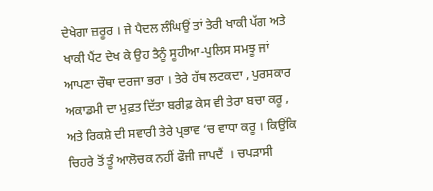ਦੇਖੇਗਾ ਜ਼ਰੂਰ । ਜੇ ਪੈਦਲ ਲੰਘਿਉਂ ਤਾਂ ਤੇਰੀ ਖਾਕੀ ਪੱਗ ਅਤੇ ਖਾਕੀ ਪੈਂਟ ਦੇਖ ਕੇ ਉਹ ਤੈਨੂੰ ਸੂਹੀਆ-ਪੁਲਿਸ ਸਮਝੂ ਜਾਂ ਆਪਣਾ ਚੌਥਾ ਦਰਜਾ ਭਰਾ । ਤੇਰੇ ਹੱਥ ਲਟਕਦਾ , ਪੁਰਸਕਾਰ ਅਕਾਡਮੀ ਦਾ ਮੁਫ਼ਤ ਦਿੱਤਾ ਬਰੀਫ਼ ਕੇਸ ਵੀ ਤੇਰਾ ਬਚਾ ਕਰੂ , ਅਤੇ ਰਿਕਸ਼ੇ ਦੀ ਸਵਾਰੀ ਤੇਰੇ ਪ੍ਰਭਾਵ ‘ਚ ਵਾਧਾ ਕਰੂ । ਕਿਉਂਕਿ ਚਿਹਰੇ ਤੋਂ ਤੂੰ ਆਲੋਚਕ ਨਹੀਂ ਫੌਜੀ ਜਾਪਦੈਂ  । ਚਪੜਾਸੀ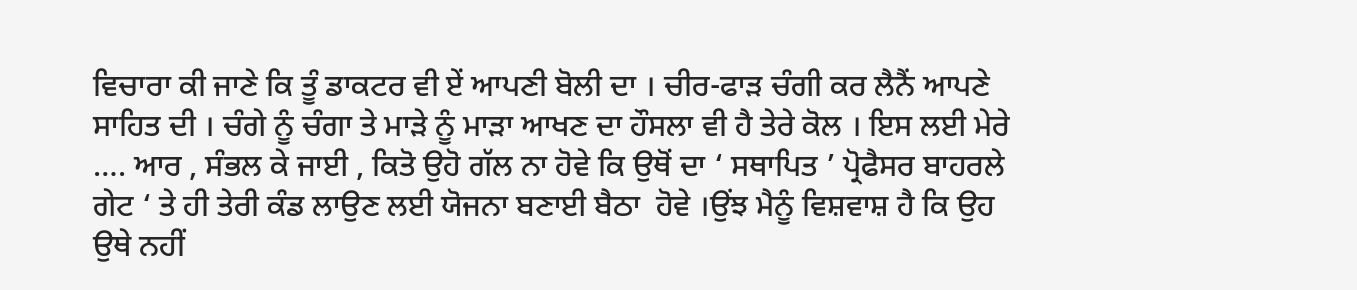ਵਿਚਾਰਾ ਕੀ ਜਾਣੇ ਕਿ ਤੂੰ ਡਾਕਟਰ ਵੀ ਏਂ ਆਪਣੀ ਬੋਲੀ ਦਾ । ਚੀਰ-ਫਾੜ ਚੰਗੀ ਕਰ ਲੈਨੈਂ ਆਪਣੇ ਸਾਹਿਤ ਦੀ । ਚੰਗੇ ਨੂੰ ਚੰਗਾ ਤੇ ਮਾੜੇ ਨੂੰ ਮਾੜਾ ਆਖਣ ਦਾ ਹੌਸਲਾ ਵੀ ਹੈ ਤੇਰੇ ਕੋਲ । ਇਸ ਲਈ ਮੇਰੇ …. ਆਰ , ਸੰਭਲ ਕੇ ਜਾਈ , ਕਿਤੋ ਉਹੋ ਗੱਲ ਨਾ ਹੋਵੇ ਕਿ ਉਥੋਂ ਦਾ ‘ ਸਥਾਪਿਤ ’ ਪ੍ਰੋਫੈਸਰ ਬਾਹਰਲੇ ਗੇਟ ‘ ਤੇ ਹੀ ਤੇਰੀ ਕੰਡ ਲਾਉਣ ਲਈ ਯੋਜਨਾ ਬਣਾਈ ਬੈਠਾ  ਹੋਵੇ ।ਉਂਝ ਮੈਨੂੰ ਵਿਸ਼ਵਾਸ਼ ਹੈ ਕਿ ਉਹ ਉਥੇ ਨਹੀਂ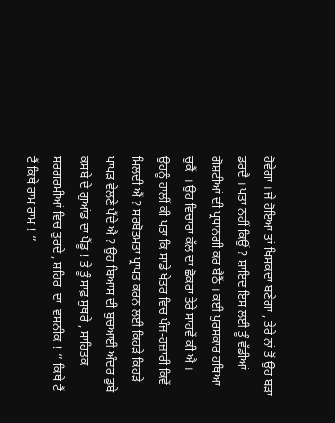ਹੋਵੇਗਾ । ਜੇ ਹੋਇਆ ਤਾਂ ਖਿਸਕਦਾ ਬਣੇਗਾ , ਤੇਰੇ ਨਾਂ ਤੋਂ ਉਹ ਬੜਾ  ਡਰਦੈ । ਪਤਾ ਨਹੀਂ ਕਿਉਂ ? ਸ਼ਾਇਦ ਇਸ ਲਈ ਤੂੰ ਵੱਡੀਆਂ ਗੋਸ਼ਟੀਆਂ ਦੀ ਪ੍ਰਧਾਨਗੀ ਕਰ ਬੈਠੈਂ । ਕਈ ਪੁਰਸਕਾਰ ਹਥਿਆ  ਚੁਕੈਂ  । ਉਹ ਵਿਚਾਰਾ ਕੱਲ ਦਾ ਛੋਕਰਾ ਤੇਰੇ ਸਾਹਵੇਂ ਕੀ ਐ । ਉਹਨੂੰ ਹਾਲੀਂ ਕੀ ਪਤਾ ਕਿ ਸਾਡੇ ਖੇਤਰ ਵਿਚ ਪੰਜ-ਹਜ਼ਾਰੀ ਕਿਵੇਂ ਮਿਲਦੀ ਐਂ ? ਸਰਬੋਤਮਤਾ ਪ੍ਰਾਪਤ ਕਰਨ ਲਈ ਕਿਹੜੇ ਕਿਹੜੇ ਪਾਪੜ ਵੇਲਣੇ ਪੈਂਦੇ ਐ ? ਉਹ ਬਿਆਸ ਦੀ ਬੁਚਆਈ ਅੰਦਰ ਡੁਬੇ ਕਸਬੇ ਦੇ ਗੁਆਂਡ ਦਾ ਪੈਂਡੂ ! ਤੇ ਤੂੰ ਸਾਫ਼ ਸੁਥਰੇ , ਸਾਹਿਤਕ ਸਰਗਰਮੀਆਂ ਵਿਚ ਤੁਰਦੇ , ਸ਼ਹਿਰ  ਦਾ  ਵਸਨੀਕ ! ‘’ ਕਿਥੇ ਟੈਂ ਟੈਂ ਕਿਥੇ ਰਾਮ ਰਾਮ ! ‘’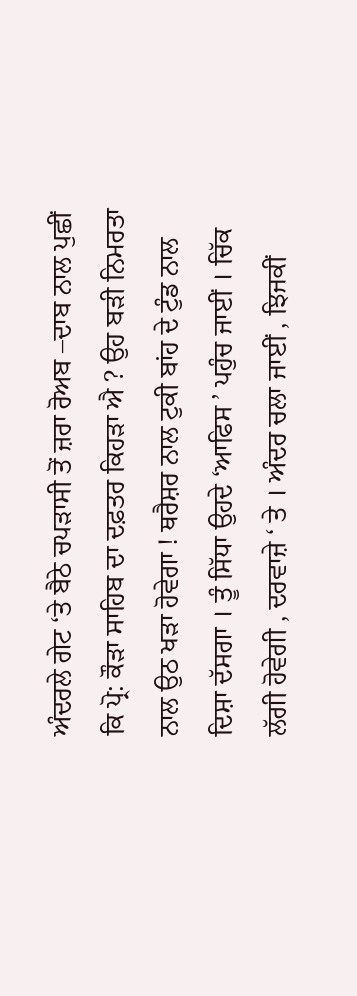ਅੰਦਰਲੇ ਗੇਟ ‘ਤੇ ਬੈਠੇ ਚਪੜਾਸੀ ਤੋਂ ਜ਼ਰਾ ਰੋਅਬ –ਦਾਬ ਨਾਲ ਪੁਛੀਂ ਕਿ ਪ੍ਰੋ: ਕੌੜਾ ਸਾਹਿਬ ਦਾ ਦਫ਼ਤਰ ਕਿਹੜਾ ਐ ? ਉਹ ਬੜੀ ਨਿਮਰਤਾ ਨਾਲ ਉਠ ਖੜਾ ਹੋਵੇਗਾ ! ਥਰੈਸ਼ਰ ਨਾਲ ਟੁਕੀ ਬਾਂਹ ਦੇ ਟੁੰਡ ਨਾਲ ਦਿਸ਼ਾ ਦੱਸਗਾ । ਤੂੰ ਸਿੱਧਾ ਉਹਦੇ ‘ਆਫਿਸ ’ ਪਹੁੰਚ ਜਾਈਂ । ਚਿੱਕ ਲੱਗੀ ਹੋਵੇਗੀ , ਦਰਵਾਜ਼ੇ ‘ ਤੇ । ਅੰਦਰ ਚਲਾ ਜਾਈਂ , ਝਿਜਕੀਂ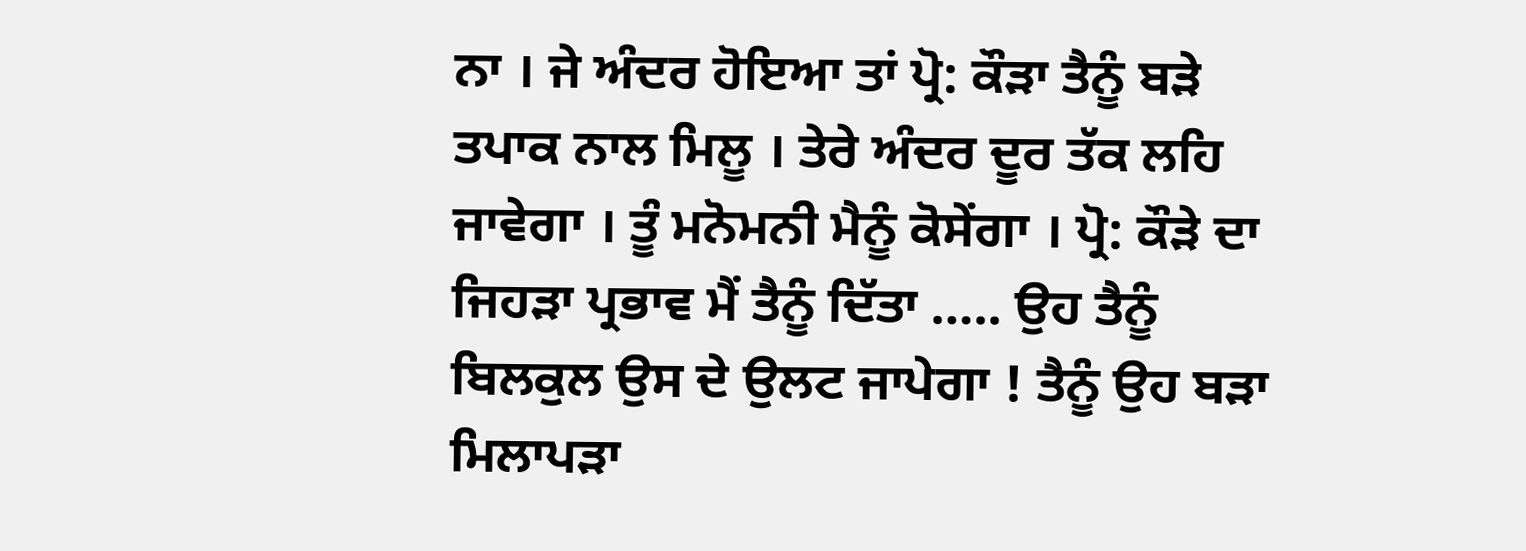ਨਾ । ਜੇ ਅੰਦਰ ਹੋਇਆ ਤਾਂ ਪ੍ਰੋ: ਕੌੜਾ ਤੈਨੂੰ ਬੜੇ ਤਪਾਕ ਨਾਲ ਮਿਲੂ । ਤੇਰੇ ਅੰਦਰ ਦੂਰ ਤੱਕ ਲਹਿ ਜਾਵੇਗਾ । ਤੂੰ ਮਨੋਮਨੀ ਮੈਨੂੰ ਕੋਸੇਂਗਾ । ਪ੍ਰੋ: ਕੌੜੇ ਦਾ ਜਿਹੜਾ ਪ੍ਰਭਾਵ ਮੈਂ ਤੈਨੂੰ ਦਿੱਤਾ ….. ਉਹ ਤੈਨੂੰ ਬਿਲਕੁਲ ਉਸ ਦੇ ਉਲਟ ਜਾਪੇਗਾ ! ਤੈਨੂੰ ਉਹ ਬੜਾ ਮਿਲਾਪੜਾ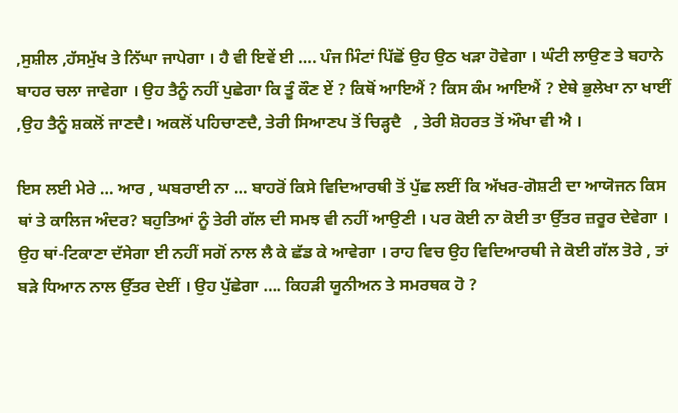,ਸੁਸ਼ੀਲ ,ਹੱਸਮੁੱਖ ਤੇ ਨਿੱਘਾ ਜਾਪੇਗਾ । ਹੈ ਵੀ ਇਵੇਂ ਈ …. ਪੰਜ ਮਿੰਟਾਂ ਪਿੱਛੋਂ ਉਹ ਉਠ ਖੜਾ ਹੋਵੇਗਾ । ਘੰਟੀ ਲਾਉਣ ਤੇ ਬਹਾਨੇ ਬਾਹਰ ਚਲਾ ਜਾਵੇਗਾ । ਉਹ ਤੈਨੂੰ ਨਹੀਂ ਪੁਛੇਗਾ ਕਿ ਤੂੰ ਕੌਣ ਏਂ ? ਕਿਥੋਂ ਆਇਐਂ ? ਕਿਸ ਕੰਮ ਆਇਐਂ ? ਏਥੇ ਭੁਲੇਖਾ ਨਾ ਖਾਈਂ ,ਉਹ ਤੈਨੂੰ ਸ਼ਕਲੋਂ ਜਾਣਦੈ। ਅਕਲੋਂ ਪਹਿਚਾਣਦੈ, ਤੇਰੀ ਸਿਆਣਪ ਤੋਂ ਚਿੜ੍ਹਦੈ   , ਤੇਰੀ ਸ਼ੋਹਰਤ ਤੋਂ ਔਖਾ ਵੀ ਐ ।

ਇਸ ਲਈ ਮੇਰੇ … ਆਰ , ਘਬਰਾਈ ਨਾ … ਬਾਹਰੋਂ ਕਿਸੇ ਵਿਦਿਆਰਥੀ ਤੋਂ ਪੁੱਛ ਲਈਂ ਕਿ ਅੱਖਰ-ਗੋਸ਼ਟੀ ਦਾ ਆਯੋਜਨ ਕਿਸ ਥਾਂ ਤੇ ਕਾਲਿਜ ਅੰਦਰ? ਬਹੁਤਿਆਂ ਨੂੰ ਤੇਰੀ ਗੱਲ ਦੀ ਸਮਝ ਵੀ ਨਹੀਂ ਆਉਣੀ । ਪਰ ਕੋਈ ਨਾ ਕੋਈ ਤਾ ਉੱਤਰ ਜ਼ਰੂਰ ਦੇਵੇਗਾ । ਉਹ ਥਾਂ-ਟਿਕਾਣਾ ਦੱਸੇਗਾ ਈ ਨਹੀਂ ਸਗੋਂ ਨਾਲ ਲੈ ਕੇ ਛੱਡ ਕੇ ਆਵੇਗਾ । ਰਾਹ ਵਿਚ ਉਹ ਵਿਦਿਆਰਥੀ ਜੇ ਕੋਈ ਗੱਲ ਤੋਰੇ , ਤਾਂ ਬੜੇ ਧਿਆਨ ਨਾਲ ਉੱਤਰ ਦੇਈਂ । ਉਹ ਪੁੱਛੇਗਾ …. ਕਿਹੜੀ ਯੂਨੀਅਨ ਤੇ ਸਮਰਥਕ ਹੋ ?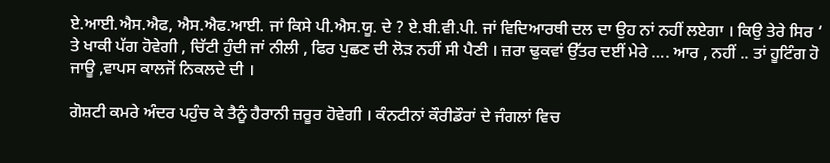ਏ.ਆਈ.ਐਸ.ਐਫ, ਐਸ.ਐਫ.ਆਈ. ਜਾਂ ਕਿਸੇ ਪੀ.ਐਸ.ਯੂ. ਦੇ ? ਏ.ਬੀ.ਵੀ.ਪੀ. ਜਾਂ ਵਿਦਿਆਰਥੀ ਦਲ ਦਾ ਉਹ ਨਾਂ ਨਹੀਂ ਲਏਗਾ । ਕਿਉ ਤੇਰੇ ਸਿਰ ‘ ਤੇ ਖਾਕੀ ਪੱਗ ਹੋਵੇਗੀ , ਚਿੱਟੀ ਹੁੰਦੀ ਜਾਂ ਨੀਲੀ , ਫਿਰ ਪੁਛਣ ਦੀ ਲੋੜ ਨਹੀਂ ਸੀ ਪੈਣੀ । ਜ਼ਰਾ ਢੁਕਵਾਂ ਉੱਤਰ ਦਈਂ ਮੇਰੇ …. ਆਰ , ਨਹੀਂ .. ਤਾਂ ਹੂਟਿੰਗ ਹੋ ਜਾਊ ,ਵਾਪਸ ਕਾਲਜੋਂ ਨਿਕਲਦੇ ਦੀ ।

ਗੋਸ਼ਟੀ ਕਮਰੇ ਅੰਦਰ ਪਹੁੰਚ ਕੇ ਤੈਨੂੰ ਹੈਰਾਨੀ ਜ਼ਰੂਰ ਹੋਵੇਗੀ । ਕੰਨਟੀਨਾਂ ਕੌਰੀਡੌਰਾਂ ਦੇ ਜੰਗਲਾਂ ਵਿਚ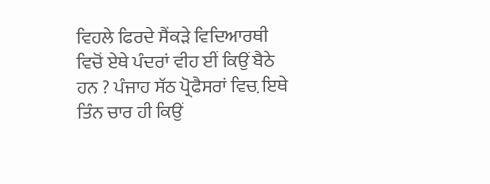ਵਿਹਲੇ ਫਿਰਦੇ ਸੈਂਕੜੇ ਵਿਦਿਆਰਥੀ ਵਿਚੋਂ ਏਥੇ ਪੰਦਰਾਂ ਵੀਹ ਈਂ ਕਿਉਂ ਬੈਠੇ ਹਨ ? ਪੰਜਾਹ ਸੱਠ ਪ੍ਰੋਫੈਸਰਾਂ ਵਿਚ਼ ਇਥੇ ਤਿੰਨ ਚਾਰ ਹੀ ਕਿਉਂ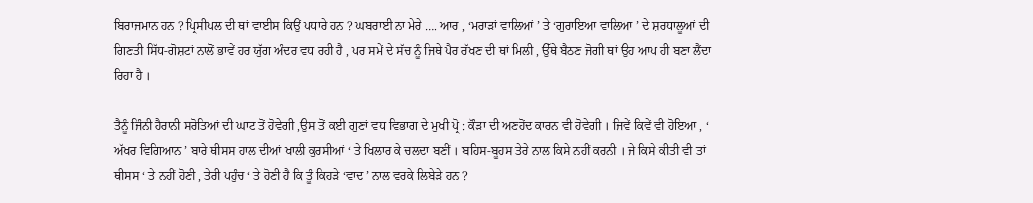ਬਿਰਾਜਮਾਨ ਹਨ ? ਪ੍ਰਿਸੀਪਲ ਦੀ ਥਾਂ ਵਾਈਸ ਕਿਉਂ ਪਧਾਰੇ ਹਨ ? ਘਬਰਾਈ ਨਾ ਮੇਰੇ …. ਆਰ , ‘ਮਰਾੜਾਂ ਵਾਲਿਆਂ ’ ਤੇ ‘ਗੁਰਾਇਆ ਵਾਲਿਆ ’ ਦੇ ਸ਼ਰਧਾਲੂਆਂ ਦੀ ਗਿਣਤੀ ਸਿੱਧ-ਗੋਸ਼ਟਾਂ ਨਾਲੋਂ ਭਾਵੇਂ ਹਰ ਯੁੱਗ ਅੰਦਰ ਵਧ ਰਹੀ ਹੈ , ਪਰ ਸਮੇਂ ਦੇ ਸੱਚ ਨੂੰ ਜਿਥੇ ਪੈਰ ਰੱਖਣ ਦੀ ਥਾਂ ਮਿਲੀ , ਉੱਥੇ ਬੈਠਣ ਜੋਗੀ ਥਾਂ ਉਹ ਆਪ ਹੀ ਬਣਾ ਲੈਂਦਾ ਰਿਹਾ ਹੈ ।

ਤੈਨੂੰ ਜਿੰਨੀ ਹੈਰਾਨੀ ਸਰੋਤਿਆਂ ਦੀ ਘਾਟ ਤੋਂ ਹੋਵੇਗੀ ,ਉਸ ਤੋਂ ਕਈ ਗੁਣਾਂ ਵਧ ਵਿਭਾਗ ਦੇ ਮੁਖੀ ਪ੍ਰੋ : ਕੌੜਾ ਦੀ ਅਣਹੋਂਦ ਕਾਰਨ ਵੀ ਹੋਵੇਗੀ । ਜਿਵੇਂ ਕਿਵੇਂ ਵੀ ਹੋਇਆ , ‘ ਅੱਖਰ ਵਿਗਿਆਨ ’ ਬਾਰੇ ਥੀਸਸ ਹਾਲ ਦੀਆਂ ਖਾਲੀ ਕੁਰਸੀਆਂ ‘ ਤੇ ਖਿਲਾਰ ਕੇ ਚਲਦਾ ਬਣੀਂ । ਬਹਿਸ-ਬੂਹਸ ਤੇਰੇ ਨਾਲ ਕਿਸੇ ਨਹੀਂ ਕਰਨੀ । ਜੇ ਕਿਸੇ ਕੀਤੀ ਵੀ ਤਾਂ ਥੀਸਸ ‘ ਤੇ ਨਹੀਂ ਹੋਣੀ , ਤੇਰੀ ਪਹੁੰਚ ‘ ਤੇ ਹੋਣੀ ਹੈ ਕਿ ਤੂੰ ਕਿਹੜੇ ‘ਵਾਦ ’ ਨਾਲ ਵਰਕੇ ਲਿਬੇੜੇ ਹਨ ?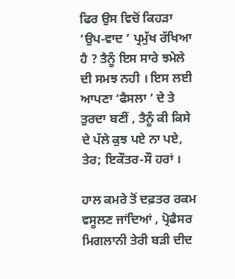ਫਿਰ ਉਸ ਵਿਚੋਂ ਕਿਹੜਾ ‘ਉਪ-ਵਾਦ ’ ਪ੍ਰਮੁੱਖ ਰੱਖਿਆ ਹੈ ? ਤੈਨੂੰ ਇਸ ਸਾਰੇ ਝਮੇਲੇ ਦੀ ਸਮਝ ਨਹੀ । ਇਸ ਲਈ ਆਪਣਾ ‘ਫੈਸਲਾ ’ ਦੇ ਤੇ ਤੁਰਦਾ ਬਣੀਂ , ਤੈਨੂੰ ਕੀ ਕਿਸੇ ਦੇ ਪੱਲੇ ਕੁਝ ਪਏ ਨਾ ਪਏ, ਤੇਰ; ਇਕੌਤਰ-ਸੌ ਹਰਾਂ ।

ਹਾਲ ਕਮਰੇ ਤੋਂ ਦਫ਼ਤਰ ਰਕਮ ਵਸੂਲਣ ਜਾਂਦਿਆਂ , ਪ੍ਰੋਫੈਸਰ ਮਿਗਲਾਨੀ ਤੇਰੀ ਬੜੀ ਦੀਦ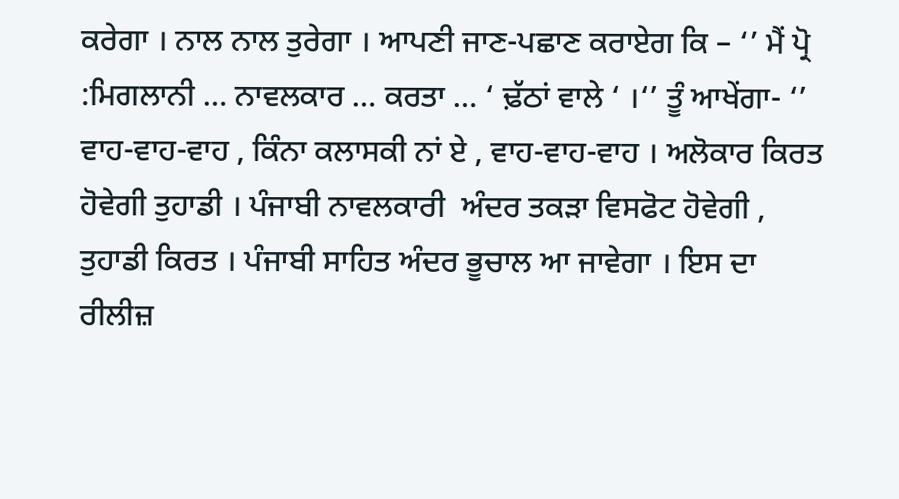ਕਰੇਗਾ । ਨਾਲ ਨਾਲ ਤੁਰੇਗਾ । ਆਪਣੀ ਜਾਣ-ਪਛਾਣ ਕਰਾਏਗ ਕਿ – ‘’ ਮੈਂ ਪ੍ਰੋ :ਮਿਗਲਾਨੀ … ਨਾਵਲਕਾਰ … ਕਰਤਾ … ‘ ਢ਼ੱਠਾਂ ਵਾਲੇ ‘ ।‘’ ਤੂੰ ਆਖੇਂਗਾ- ‘’ ਵਾਹ-ਵਾਹ-ਵਾਹ , ਕਿੰਨਾ ਕਲਾਸਕੀ ਨਾਂ ਏ , ਵਾਹ-ਵਾਹ-ਵਾਹ । ਅਲੋਕਾਰ ਕਿਰਤ ਹੋਵੇਗੀ ਤੁਹਾਡੀ । ਪੰਜਾਬੀ ਨਾਵਲਕਾਰੀ  ਅੰਦਰ ਤਕੜਾ ਵਿਸਫੋਟ ਹੋਵੇਗੀ , ਤੁਹਾਡੀ ਕਿਰਤ । ਪੰਜਾਬੀ ਸਾਹਿਤ ਅੰਦਰ ਭੂਚਾਲ ਆ ਜਾਵੇਗਾ । ਇਸ ਦਾ ਰੀਲੀਜ਼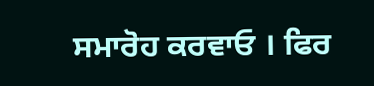ਸਮਾਰੋਹ ਕਰਵਾਓ । ਫਿਰ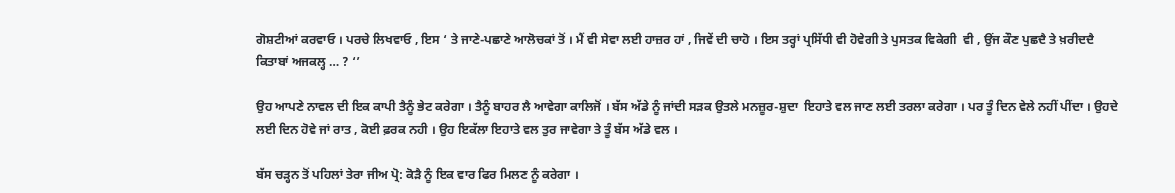ਗੋਸ਼ਟੀਆਂ ਕਰਵਾਓ । ਪਰਚੇ ਲਿਖਵਾਓ , ਇਸ ‘ ਤੇ ਜਾਣੇ-ਪਛਾਣੇ ਆਲੋਚਕਾਂ ਤੋਂ । ਮੈਂ ਵੀ ਸੇਵਾ ਲਈ ਹਾਜ਼ਰ ਹਾਂ , ਜਿਵੇਂ ਦੀ ਚਾਹੋ । ਇਸ ਤਰ੍ਹਾਂ ਪ੍ਰਸਿੱਧੀ ਵੀ ਹੋਵੇਗੀ ਤੇ ਪੁਸਤਕ ਵਿਕੇਗੀ  ਵੀ , ਉਂਜ ਕੌਣ ਪੁਛਦੈ ਤੇ ਖ਼ਰੀਦਦੈ ਕਿਤਾਬਾਂ ਅਜਕਲ੍ਹ … ? ‘’

ਉਹ ਆਪਣੇ ਨਾਵਲ ਦੀ ਇਕ ਕਾਪੀ ਤੈਨੂੰ ਭੇਟ ਕਰੇਗਾ । ਤੈਨੂੰ ਬਾਹਰ ਲੈ ਆਵੇਗਾ ਕਾਲਿਜੋਂ । ਬੱਸ ਅੱਡੇ ਨੂੰ ਜਾਂਦੀ ਸੜਕ ਉਤਲੇ ਮਨਜ਼ੂਰ-ਸ਼ੁਦਾ  ਇਹਾਤੇ ਵਲ ਜਾਣ ਲਈ ਤਰਲਾ ਕਰੇਗਾ । ਪਰ ਤੂੰ ਦਿਨ ਵੇਲੇ ਨਹੀਂ ਪੀਂਦਾ । ਉਹਦੇ ਲਈ ਦਿਨ ਹੋਵੇ ਜਾਂ ਰਾਤ , ਕੋਈ ਫ਼ਰਕ ਨਹੀ । ਉਹ ਇਕੱਲਾ ਇਹਾਤੇ ਵਲ ਤੁਰ ਜਾਵੇਗਾ ਤੇ ਤੂੰ ਬੱਸ ਅੱਡੇ ਵਲ ।

ਬੱਸ ਚੜ੍ਹਨ ਤੋਂ ਪਹਿਲਾਂ ਤੇਰਾ ਜੀਅ ਪ੍ਰੋ: ਕੋੜੈ ਨੂੰ ਇਕ ਵਾਰ ਫਿਰ ਮਿਲਣ ਨੂੰ ਕਰੇਗਾ ।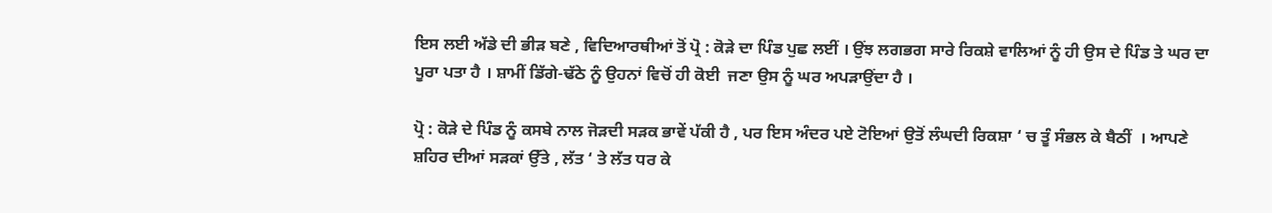ਇਸ ਲਈ ਅੱਡੇ ਦੀ ਭੀੜ ਬਣੇ , ਵਿਦਿਆਰਥੀਆਂ ਤੋਂ ਪ੍ਰੋ : ਕੋੜੇ ਦਾ ਪਿੰਡ ਪੁਛ ਲਈਂ । ਉਂਝ ਲਗਭਗ ਸਾਰੇ ਰਿਕਸ਼ੇ ਵਾਲਿਆਂ ਨੂੰ ਹੀ ਉਸ ਦੇ ਪਿੰਡ ਤੇ ਘਰ ਦਾ ਪੂਰਾ ਪਤਾ ਹੈ । ਸ਼ਾਮੀਂ ਡਿੱਗੇ-ਢੱਠੇ ਨੂੰ ਉਹਨਾਂ ਵਿਚੋਂ ਹੀ ਕੋਈ  ਜਣਾ ਉਸ ਨੂੰ ਘਰ ਅਪੜਾਉਂਦਾ ਹੈ ।

ਪ੍ਰੋ : ਕੋੜੇ ਦੇ ਪਿੰਡ ਨੂੰ ਕਸਬੇ ਨਾਲ ਜੋੜਦੀ ਸੜਕ ਭਾਵੇਂ ਪੱਕੀ ਹੈ , ਪਰ ਇਸ ਅੰਦਰ ਪਏ ਟੋਇਆਂ ਉਤੋਂ ਲੰਘਦੀ ਰਿਕਸ਼ਾ ‘ ਚ ਤੂੰ ਸੰਭਲ ਕੇ ਬੈਠੀਂ  । ਆਪਣੇ ਸ਼ਹਿਰ ਦੀਆਂ ਸੜਕਾਂ ਉੱਤੇ , ਲੱਤ ‘ ਤੇ ਲੱਤ ਧਰ ਕੇ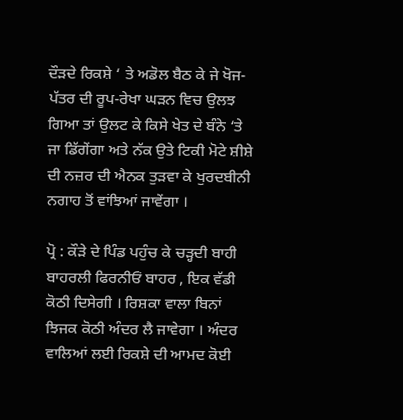ਦੌੜਦੇ ਰਿਕਸ਼ੇ ‘ ਤੇ ਅਡੋਲ ਬੈਠ ਕੇ ਜੇ ਖੋਜ-ਪੱਤਰ ਦੀ ਰੂਪ-ਰੇਖਾ ਘੜਨ ਵਿਚ ਉਲਝ ਗਿਆ ਤਾਂ ਉਲਟ ਕੇ ਕਿਸੇ ਖੇਤ ਦੇ ਬੰਨੇ ‘ਤੇ ਜਾ ਡਿੱਗੇਂਗਾ ਅਤੇ ਨੱਕ ਉਤੇ ਟਿਕੀ ਮੋਟੇ ਸ਼ੀਸ਼ੇ ਦੀ ਨਜ਼ਰ ਦੀ ਐਨਕ ਤੁੜਵਾ ਕੇ ਖੁਰਦਬੀਨੀ ਨਗਾਹ ਤੋਂ ਵਾਂਝਿਆਂ ਜਾਵੇਂਗਾ ।

ਪ੍ਰੋ : ਕੌੜੇ ਦੇ ਪਿੰਡ ਪਹੁੰਚ ਕੇ ਚੜ੍ਹਦੀ ਬਾਹੀ ਬਾਹਰਲੀ ਫਿਰਨੀਓਂ ਬਾਹਰ , ਇਕ ਵੱਡੀ ਕੋਠੀ ਦਿਸੇਗੀ । ਰਿਸ਼ਕਾ ਵਾਲਾ ਬਿਨਾਂ ਝਿਜਕ ਕੋਠੀ ਅੰਦਰ ਲੈ ਜਾਵੇਗਾ । ਅੰਦਰ ਵਾਲਿਆਂ ਲਈ ਰਿਕਸ਼ੇ ਦੀ ਆਮਦ ਕੋਈ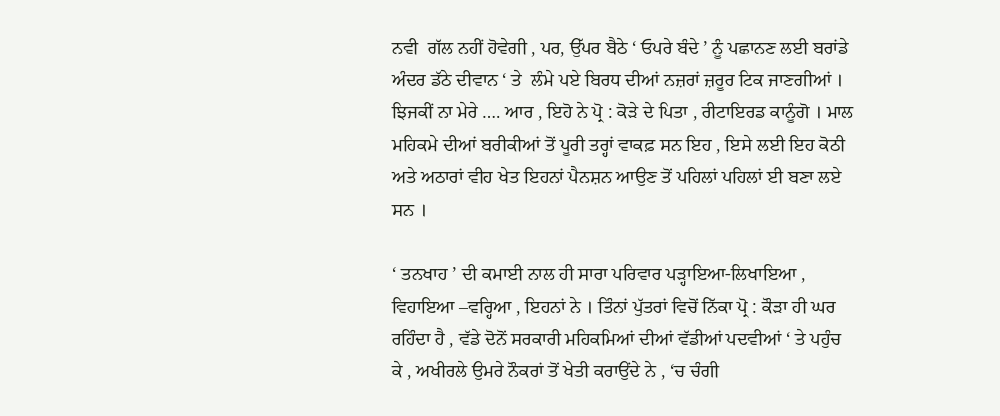ਨਵੀ  ਗੱਲ ਨਹੀਂ ਹੋਵੇਗੀ , ਪਰ, ਉੱਪਰ ਬੈਠੇ ‘ ਓਪਰੇ ਬੰਦੇ ’ ਨੂੰ ਪਛਾਨਣ ਲਈ ਬਰਾਂਡੇ ਅੰਦਰ ਡੱਠੇ ਦੀਵਾਨ ‘ ਤੇ  ਲੰਮੇ ਪਏ ਬਿਰਧ ਦੀਆਂ ਨਜ਼ਰਾਂ ਜ਼ਰੂਰ ਟਿਕ ਜਾਣਗੀਆਂ । ਝਿਜਕੀਂ ਨਾ ਮੇਰੇ …. ਆਰ , ਇਹੋ ਨੇ ਪ੍ਰੋ : ਕੋੜੇ ਦੇ ਪਿਤਾ , ਰੀਟਾਇਰਡ ਕਾਨੂੰਗੋ । ਮਾਲ ਮਹਿਕਮੇ ਦੀਆਂ ਬਰੀਕੀਆਂ ਤੋਂ ਪੂਰੀ ਤਰ੍ਹਾਂ ਵਾਕਫ਼ ਸਨ ਇਹ , ਇਸੇ ਲਈ ਇਹ ਕੋਠੀ ਅਤੇ ਅਠਾਰਾਂ ਵੀਹ ਖੇਤ ਇਹਨਾਂ ਪੈਨਸ਼ਨ ਆਉਣ ਤੋਂ ਪਹਿਲਾਂ ਪਹਿਲਾਂ ਈ ਬਣਾ ਲਏ ਸਨ ।

‘ ਤਨਖਾਹ ’ ਦੀ ਕਮਾਈ ਨਾਲ ਹੀ ਸਾਰਾ ਪਰਿਵਾਰ ਪੜ੍ਹਾਇਆ-ਲਿਖਾਇਆ , ਵਿਹਾਇਆ –ਵਰ੍ਹਿਆ , ਇਹਨਾਂ ਨੇ । ਤਿੰਨਾਂ ਪੁੱਤਰਾਂ ਵਿਚੋਂ ਨਿੱਕਾ ਪ੍ਰੋ : ਕੌੜਾ ਹੀ ਘਰ ਰਹਿੰਦਾ ਹੈ , ਵੱਡੇ ਦੋਨੋਂ ਸਰਕਾਰੀ ਮਹਿਕਮਿਆਂ ਦੀਆਂ ਵੱਡੀਆਂ ਪਦਵੀਆਂ ‘ ਤੇ ਪਹੁੰਚ ਕੇ , ਅਖੀਰਲੇ ਉਮਰੇ ਨੌਕਰਾਂ ਤੋਂ ਖੇਤੀ ਕਰਾਉਂਦੇ ਨੇ , ‘ਚ ਚੰਗੀ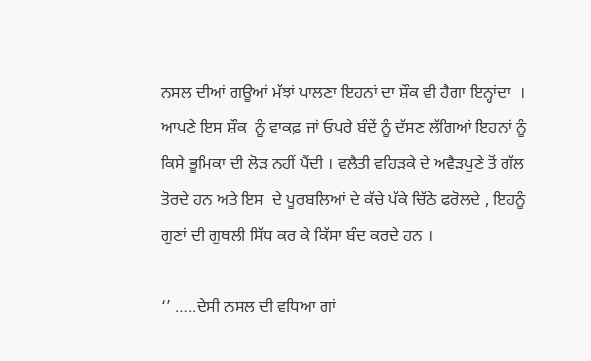ਨਸਲ ਦੀਆਂ ਗਊਆਂ ਮੱਝਾਂ ਪਾਲਣਾ ਇਹਨਾਂ ਦਾ ਸ਼ੌਕ ਵੀ ਹੈਗਾ ਇਨ੍ਹਾਂਦਾ  । ਆਪਣੇ ਇਸ ਸ਼ੌਕ  ਨੂੰ ਵਾਕਫ਼ ਜਾਂ ਓਪਰੇ ਬੰਦੇਂ ਨੂੰ ਦੱਸਣ ਲੱਗਿਆਂ ਇਹਨਾਂ ਨੂੰ ਕਿਸੇ ਭੂਮਿਕਾ ਦੀ ਲੋੜ ਨਹੀਂ ਪੈਂਦੀ । ਵਲੈਤੀ ਵਹਿੜਕੇ ਦੇ ਅਵੈੜਪੁਣੇ ਤੋਂ ਗੱਲ ਤੋਰਦੇ ਹਨ ਅਤੇ ਇਸ  ਦੇ ਪੂਰਬਲਿਆਂ ਦੇ ਕੱਚੇ ਪੱਕੇ ਚਿੱਠੇ ਫਰੋਲਦੇ , ਇਹਨੂੰ ਗੁਣਾਂ ਦੀ ਗੁਥਲੀ ਸਿੱਧ ਕਰ ਕੇ ਕਿੱਸਾ ਬੰਦ ਕਰਦੇ ਹਨ ।

‘’ …..ਦੇਸੀ ਨਸਲ ਦੀ ਵਧਿਆ ਗਾਂ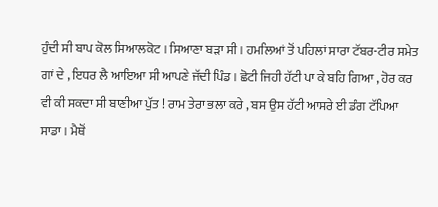ਹੁੰਦੀ ਸੀ ਬਾਪ ਕੋਲ ਸਿਆਲਕੋਟ । ਸਿਆਣਾ ਬੜਾ ਸੀ । ਹਮਲਿਆਂ ਤੋਂ ਪਹਿਲਾਂ ਸਾਰਾ ਟੱਬਰ-ਟੀਰ ਸਮੇਤ ਗਾਂ ਦੇ , ਇਧਰ ਲੈ ਆਇਆ ਸੀ ਆਪਣੇ ਜੱਦੀ ਪਿੰਡ । ਛੋਟੀ ਜਿਹੀ ਹੱਟੀ ਪਾ ਕੇ ਬਹਿ ਗਿਆ , ਹੋਰ ਕਰ ਵੀ ਕੀ ਸਕਦਾ ਸੀ ਬਾਣੀਆ ਪੁੱਤ ! ਰਾਮ ਤੇਰਾ ਭਲਾ ਕਰੇ , ਬਸ ਉਸ ਹੱਟੀ ਆਸਰੇ ਈ ਡੰਗ ਟੱਪਿਆ ਸਾਡਾ । ਮੈਥੋਂ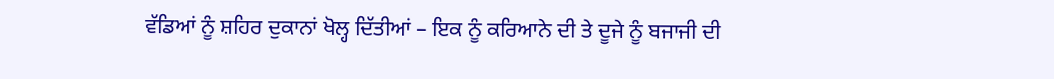ਵੱਡਿਆਂ ਨੂੰ ਸ਼ਹਿਰ ਦੁਕਾਨਾਂ ਖੋਲ੍ਹ ਦਿੱਤੀਆਂ – ਇਕ ਨੂੰ ਕਰਿਆਨੇ ਦੀ ਤੇ ਦੂਜੇ ਨੂੰ ਬਜਾਜੀ ਦੀ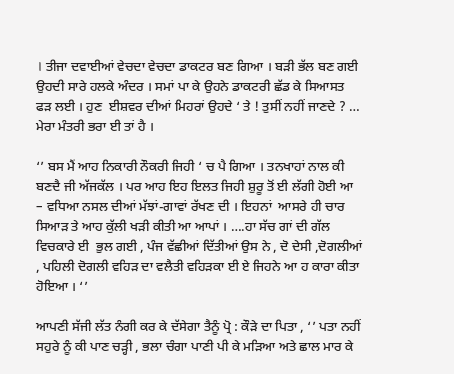। ਤੀਜਾ ਦਵਾਈਆਂ ਵੇਚਦਾ ਵੇਚਦਾ ਡਾਕਟਰ ਬਣ ਗਿਆ । ਬੜੀ ਭੱਲ ਬਣ ਗਈ ਉਹਦੀ ਸਾਰੇ ਹਲਕੇ ਅੰਦਰ । ਸਮਾਂ ਪਾ ਕੇ ਉਹਨੇ ਡਾਕਟਰੀ ਛੱਡ ਕੇ ਸਿਆਸਤ ਫੜ ਲਈ । ਹੁਣ  ਈਸ਼ਵਰ ਦੀਆਂ ਮਿਹਰਾਂ ਉਹਦੇ ‘ ਤੇ ! ਤੁਸੀਂ ਨਹੀਂ ਜਾਣਦੇ ? … ਮੇਰਾ ਮੰਤਰੀ ਭਰਾ ਈ ਤਾਂ ਹੈ ।

‘’ ਬਸ ਮੈਂ ਆਹ ਨਿਕਾਰੀ ਨੌਕਰੀ ਜਿਹੀ ‘ ਚ ਪੈ ਗਿਆ । ਤਨਖਾਹਾਂ ਨਾਲ ਕੀ ਬਣਦੈ ਜੀ ਅੱਜਕੱਲ । ਪਰ ਆਹ ਇਹ ਇਲਤ ਜਿਹੀ ਸ਼ੁਰੂ ਤੋਂ ਈ ਲੱਗੀ ਹੋਈ ਆ – ਵਧਿਆ ਨਸਲ ਦੀਆਂ ਮੱਝਾਂ-ਗਾਵਾਂ ਰੱਖਣ ਦੀ । ਇਹਨਾਂ  ਆਸਰੇ ਹੀ ਚਾਰ ਸਿਆੜ ਤੇ ਆਹ ਕੁੱਲੀ ਖੜੀ ਕੀਤੀ ਆ ਆਪਾਂ । ….ਹਾ ਸੱਚ ਗਾਂ ਦੀ ਗੱਲ ਵਿਚਕਾਰੇ ਈ  ਭੁਲ ਗਈ , ਪੰਜ ਵੱਛੀਆਂ ਦਿੱਤੀਆਂ ਉਸ ਨੇ , ਦੋ ਦੇਸੀ ,ਦੋਗਲੀਆਂ , ਪਹਿਲੀ ਦੋਗਲੀ ਵਹਿੜ ਦਾ ਵਲੈਤੀ ਵਹਿੜਕਾ ਈ ਏ ਜਿਹਨੇ ਆ ਹ ਕਾਰਾ ਕੀਤਾ ਹੋਇਆ । ‘’

ਆਪਣੀ ਸੱਜੀ ਲੱਤ ਨੰਗੀ ਕਰ ਕੇ ਦੱਸੇਗਾ ਤੈਨੂੰ ਪ੍ਰੋ : ਕੌੜੇ ਦਾ ਪਿਤਾ , ‘’ ਪਤਾ ਨਹੀਂ ਸਹੁਰੇ ਨੂੰ ਕੀ ਪਾਣ ਚੜ੍ਹੀ , ਭਲਾ ਚੰਗਾ ਪਾਣੀ ਪੀ ਕੇ ਮੜਿਆ ਅਤੇ ਛਾਲ ਮਾਰ ਕੇ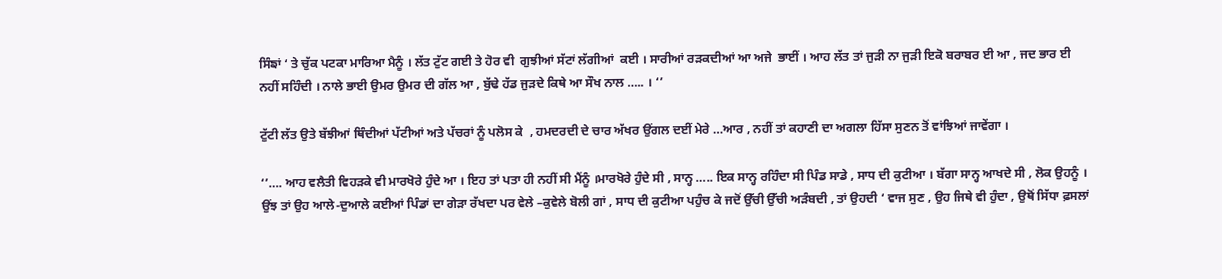ਸਿੰਙਾਂ ‘ ਤੇ ਚੁੱਕ ਪਟਕਾ ਮਾਰਿਆ ਮੈਨੂੰ । ਲੱਤ ਟੁੱਟ ਗਈ ਤੇ ਹੋਰ ਵੀ  ਗੁਝੀਆਂ ਸੱਟਾਂ ਲੱਗੀਆਂ  ਕਈ । ਸਾਰੀਆਂ ਰੜਕਦੀਆਂ ਆ ਅਜੇ  ਭਾਈਂ । ਆਹ ਲੱਤ ਤਾਂ ਜੁੜੀ ਨਾ ਜੁੜੀ ਇਕੋ ਬਰਾਬਰ ਈ ਆ , ਜਦ ਭਾਰ ਈ ਨਹੀਂ ਸਹਿੰਦੀ । ਨਾਲੇ ਭਾਈ ਉਮਰ ਉਮਰ ਦੀ ਗੱਲ ਆ , ਬੁੱਢੇ ਹੱਡ ਜੁੜਦੇ ਕਿਥੇ ਆ ਸੌਖ ਨਾਲ ….. । ‘’

ਟੁੱਟੀ ਲੱਤ ਉਤੇ ਬੱਝੀਆਂ ਥਿੰਦੀਆਂ ਪੱਟੀਆਂ ਅਤੇ ਪੱਚਰਾਂ ਨੂੰ ਪਲੋਸ ਕੇ  , ਹਮਦਰਦੀ ਦੇ ਚਾਰ ਅੱਖਰ ਉਂਗਲ ਦਈਂ ਮੇਰੇ …ਆਰ , ਨਹੀਂ ਤਾਂ ਕਹਾਣੀ ਦਾ ਅਗਲਾ ਹਿੱਸਾ ਸੁਣਨ ਤੋਂ ਵਾਂਝਿਆਂ ਜਾਵੇਂਗਾ ।

‘’…. ਆਹ ਵਲੈਤੀ ਵਿਹੜਕੇ ਵੀ ਮਾਰਖੋਰੇ ਹੁੰਦੇ ਆ । ਇਹ ਤਾਂ ਪਤਾ ਹੀ ਨਹੀਂ ਸੀ ਮੈਂਨੂੰ ।ਮਾਰਖੋਰੇ ਹੁੰਦੇ ਸੀ , ਸਾਨ੍ਹ ….. ਇਕ ਸਾਨ੍ਹ ਰਹਿੰਦਾ ਸੀ ਪਿੰਡ ਸਾਡੇ , ਸਾਧ ਦੀ ਕੁਟੀਆ । ਬੱਗਾ ਸਾਨ੍ਹ ਆਖਦੇ ਸੀ , ਲੋਕ ਉਹਨੂੰ । ਉਂਝ ਤਾਂ ਉਹ ਆਲੇ-ਦੁਆਲੇ ਕਈਆਂ ਪਿੰਡਾਂ ਦਾ ਗੇੜਾ ਰੱਖਦਾ ਪਰ ਵੇਲੇ –ਕੁਵੇਲੇ ਬੋਲੀ ਗਾਂ , ਸਾਧ ਦੀ ਕੁਟੀਆ ਪਹੁੰਚ ਕੇ ਜਦੋਂ ਉੱਚੀ ਉੱਚੀ ਅੜੰਬਦੀ , ਤਾਂ ਉਹਦੀ ‘ ਵਾਜ ਸੁਣ , ਉਹ ਜਿਥੇ ਵੀ ਹੁੰਦਾ , ਉਥੋਂ ਸਿੱਧਾ ਫ਼ਸਲਾਂ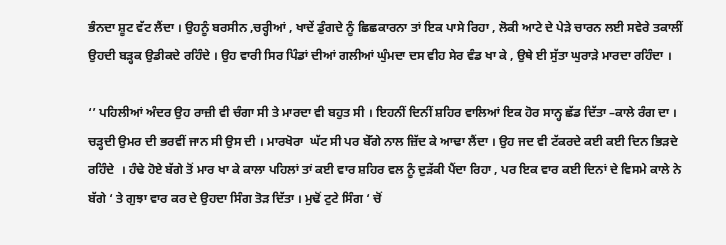ਭੰਨਦਾ ਸ਼ੂਟ ਵੱਟ ਲੈਂਦਾ । ਉਹਨੂੰ ਬਰਸੀਨ ,ਚਰ੍ਹੀਆਂ , ਖਾਦੇਂ ਡੁੰਗਦੇ ਨੂੰ ਛਿਛਕਾਰਨਾ ਤਾਂ ਇਕ ਪਾਸੇ ਰਿਹਾ , ਲੋਕੀ ਆਟੇ ਦੇ ਪੇੜੇ ਚਾਰਨ ਲਈ ਸਵੇਰੇ ਤਕਾਲੀਂ ਉਹਦੀ ਬੜ੍ਹਕ ਉਡੀਕਦੇ ਰਹਿੰਦੇ । ਉਹ ਵਾਰੀ ਸਿਰ ਪਿੰਡਾਂ ਦੀਆਂ ਗਲੀਆਂ ਘੁੰਮਦਾ ਦਸ ਵੀਹ ਸੇਰ ਵੰਡ ਖਾ ਕੇ , ਉਥੇ ਈ ਸੁੱਤਾ ਘੁਰਾੜੇ ਮਾਰਦਾ ਰਹਿੰਦਾ ।

‘’ ਪਹਿਲੀਆਂ ਅੰਦਰ ਉਹ ਰਾਜ਼ੀ ਵੀ ਚੰਗਾ ਸੀ ਤੇ ਮਾਰਦਾ ਵੀ ਬਹੁਤ ਸੀ । ਇਹਨੀਂ ਦਿਨੀਂ ਸ਼ਹਿਰ ਵਾਲਿਆਂ ਇਕ ਹੋਰ ਸਾਨ੍ਹ ਛੱਡ ਦਿੱਤਾ –ਕਾਲੇ ਰੰਗ ਦਾ । ਚੜ੍ਹਦੀ ਉਮਰ ਦੀ ਭਰਵੀਂ ਜਾਨ ਸੀ ਉਸ ਦੀ । ਮਾਰਖੋਰਾ  ਘੱਟ ਸੀ ਪਰ ਬੇੱਗੇ ਨਾਲ ਜ਼ਿੱਦ ਕੇ ਆਢਾ ਲੈਂਦਾ । ਉਹ ਜਦ ਵੀ ਟੱਕਰਦੇ ਕਈ ਕਈ ਦਿਨ ਭਿੜਦੇ ਰਹਿੰਦੇ  । ਹੰਢੇ ਹੋਏ ਬੱਗੇ ਤੋਂ ਮਾਰ ਖਾ ਕੇ ਕਾਲਾ ਪਹਿਲਾਂ ਤਾਂ ਕਈ ਵਾਰ ਸ਼ਹਿਰ ਵਲ ਨੂੰ ਦੁੜੱਕੀ ਪੈਂਦਾ ਰਿਹਾ , ਪਰ ਇਕ ਵਾਰ ਕਈ ਦਿਨਾਂ ਦੇ ਵਿਸਮੇ ਕਾਲੇ ਨੇ ਬੱਗੇ ‘ ਤੇ ਗੁਝਾ ਵਾਰ ਕਰ ਦੇ ਉਹਦਾ ਸਿੰਗ ਤੋੜ ਦਿੱਤਾ । ਮੁਢੋਂ ਟੁਟੇ ਸਿੰਗ ‘ ਚੋਂ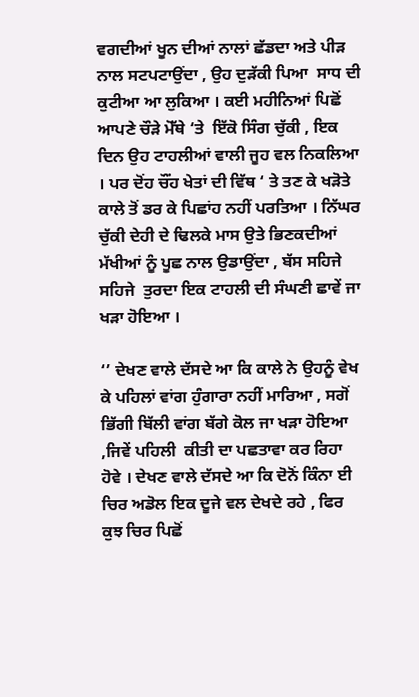ਵਗਦੀਆਂ ਖੂਨ ਦੀਆਂ ਨਾਲਾਂ ਛੱਡਦਾ ਅਤੇ ਪੀੜ ਨਾਲ ਸਟਪਟਾਉਂਦਾ , ਉਹ ਦੁੜੱਕੀ ਪਿਆ  ਸਾਧ ਦੀ  ਕੁਟੀਆ ਆ ਲੁਕਿਆ । ਕਈ ਮਹੀਨਿਆਂ ਪਿਛੋਂ ਆਪਣੇ ਚੌੜੇ ਮੋੱਥੇ ‘ਤੇ  ਇੱਕੋ ਸਿੰਗ ਚੁੱਕੀ , ਇਕ ਦਿਨ ਉਹ ਟਾਹਲੀਆਂ ਵਾਲੀ ਜੂਹ ਵਲ ਨਿਕਲਿਆ । ਪਰ ਦੋਂਹ ਚੌਂਹ ਖੇਤਾਂ ਦੀ ਵਿੱਥ ‘ ਤੇ ਤਣ ਕੇ ਖੜੋਤੇ ਕਾਲੇ ਤੋਂ ਡਰ ਕੇ ਪਿਛਾਂਹ ਨਹੀਂ ਪਰਤਿਆ । ਨਿੱਘਰ ਚੁੱਕੀ ਦੇਹੀ ਦੇ ਢਿਲਕੇ ਮਾਸ ਉਤੇ ਭਿਣਕਦੀਆਂ ਮੱਖੀਆਂ ਨੂੰ ਪੂਛ ਨਾਲ ਉਡਾਉਂਦਾ , ਬੱਸ ਸਹਿਜੇ ਸਹਿਜੇ  ਤੁਰਦਾ ਇਕ ਟਾਹਲੀ ਦੀ ਸੰਘਣੀ ਛਾਵੇਂ ਜਾ ਖੜਾ ਹੋਇਆ ।

‘’ ਦੇਖਣ ਵਾਲੇ ਦੱਸਦੇ ਆ ਕਿ ਕਾਲੇ ਨੇ ਉਹਨੂੰ ਵੇਖ ਕੇ ਪਹਿਲਾਂ ਵਾਂਗ ਹੁੰਗਾਰਾ ਨਹੀਂ ਮਾਰਿਆ , ਸਗੋਂ ਭਿੱਗੀ ਬਿੱਲੀ ਵਾਂਗ ਬੱਗੇ ਕੋਲ ਜਾ ਖੜਾ ਹੋਇਆ ,ਜਿਵੇਂ ਪਹਿਲੀ  ਕੀਤੀ ਦਾ ਪਛਤਾਵਾ ਕਰ ਰਿਹਾ ਹੋਵੇ । ਦੇਖਣ ਵਾਲੇ ਦੱਸਦੇ ਆ ਕਿ ਦੋਨੋਂ ਕਿੰਨਾ ਈ ਚਿਰ ਅਡੋਲ ਇਕ ਦੂਜੇ ਵਲ ਦੇਖਦੇ ਰਹੇ , ਫਿਰ ਕੁਝ ਚਿਰ ਪਿਛੋਂ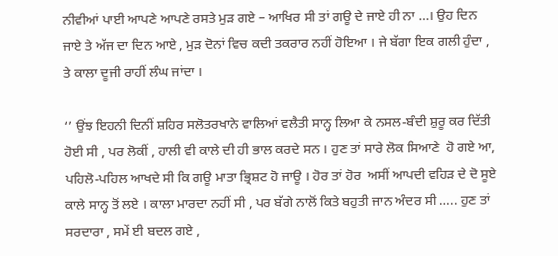ਨੀਵੀਆਂ ਪਾਈ ਆਪਣੇ ਆਪਣੇ ਰਸਤੇ ਮੁੜ ਗਏ – ਆਖਿਰ ਸੀ ਤਾਂ ਗਊ ਦੇ ਜਾਏ ਹੀ ਨਾ …। ਉਹ ਦਿਨ ਜਾਏ ਤੇ ਅੱਜ ਦਾ ਦਿਨ ਆਏ , ਮੁੜ ਦੋਨਾਂ ਵਿਚ ਕਦੀ ਤਕਰਾਰ ਨਹੀਂ ਹੋਇਆ । ਜੇ ਬੱਗਾ ਇਕ ਗਲੀ ਹੁੰਦਾ , ਤੇ ਕਾਲਾ ਦੂਜੀ ਰਾਹੀਂ ਲੰਘ ਜਾਂਦਾ ।

‘’ ਉਂਝ ਇਹਨੀ ਦਿਨੀਂ ਸ਼ਹਿਰ ਸਲੋਤਰਖਾਨੇ ਵਾਲਿਆਂ ਵਲੈਤੀ ਸਾਨ੍ਹ ਲਿਆ ਕੇ ਨਸਲ-ਬੰਦੀ ਸ਼ੁਰੂ ਕਰ ਦਿੱਤੀ ਹੋਈ ਸੀ , ਪਰ ਲੋਕੀਂ , ਹਾਲੀ ਵੀ ਕਾਲੇ ਦੀ ਹੀ ਭਾਲ ਕਰਦੇ ਸਨ । ਹੁਣ ਤਾਂ ਸਾਰੇ ਲੋਕ ਸਿਆਣੇ  ਹੋ ਗਏ ਆ, ਪਹਿਲੋ-ਪਹਿਲ ਆਖਦੇ ਸੀ ਕਿ ਗਊ ਮਾਤਾ ਭ੍ਰਿਸ਼ਟ ਹੋ ਜਾਊ । ਹੋਰ ਤਾਂ ਹੋਰ  ਅਸੀਂ ਆਪਦੀ ਵਹਿੜ ਦੇ ਦੋ ਸੂਏ ਕਾਲੇ ਸਾਨ੍ਹ ਤੋਂ ਲਏ । ਕਾਲਾ ਮਾਰਦਾ ਨਹੀਂ ਸੀ , ਪਰ ਬੱਗੇ ਨਾਲੋਂ ਕਿਤੇ ਬਹੁਤੀ ਜਾਨ ਅੰਦਰ ਸੀ ….. ਹੁਣ ਤਾਂ ਸਰਦਾਰਾ , ਸਮੇਂ ਈ ਬਦਲ ਗਏ ,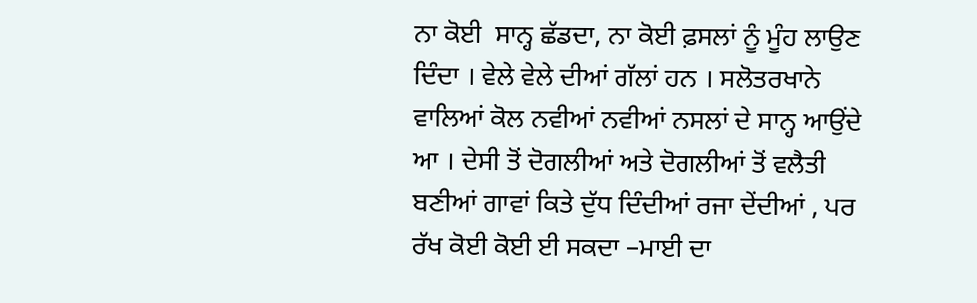ਨਾ ਕੋਈ  ਸਾਨ੍ਹ ਛੱਡਦਾ, ਨਾ ਕੋਈ ਫ਼ਸਲਾਂ ਨੂੰ ਮੂੰਹ ਲਾਉਣ ਦਿੰਦਾ । ਵੇਲੇ ਵੇਲੇ ਦੀਆਂ ਗੱਲਾਂ ਹਨ । ਸਲੋਤਰਖਾਨੇ ਵਾਲਿਆਂ ਕੋਲ ਨਵੀਆਂ ਨਵੀਆਂ ਨਸਲਾਂ ਦੇ ਸਾਨ੍ਹ ਆਉਂਦੇ ਆ । ਦੇਸੀ ਤੋਂ ਦੋਗਲੀਆਂ ਅਤੇ ਦੋਗਲੀਆਂ ਤੋਂ ਵਲੈਤੀ ਬਣੀਆਂ ਗਾਵਾਂ ਕਿਤੇ ਦੁੱਧ ਦਿੰਦੀਆਂ ਰਜਾ ਦੇਂਦੀਆਂ , ਪਰ ਰੱਖ ਕੋਈ ਕੋਈ ਈ ਸਕਦਾ –ਮਾਈ ਦਾ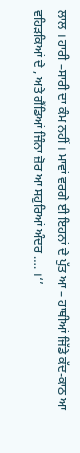ਲਾਲ । ਹਾਰੀ –ਸਾਰੀ ਦਾ ਕੰਮ ਨਹੀਂ । ਮਾਵਾਂ ਵਰਗੇ ਈ ਇਹਨਾਂ ਦੇ ਪੁੱਤ ਆ – ਹਾਥੀਆਂ ਜਿੱਡੇ ਕੱਦ-ਕਾਠ ਆ ਵਹਿੜਕਿਆਂ ਦੇ , ਅਤੇ ਗੈਂਡਿਆਂ ਜਿੰਨਾ ਜ਼ੋਰ ਆ ਸਹੁਰਿਆਂ ਅੰਦਰ …. ।‘’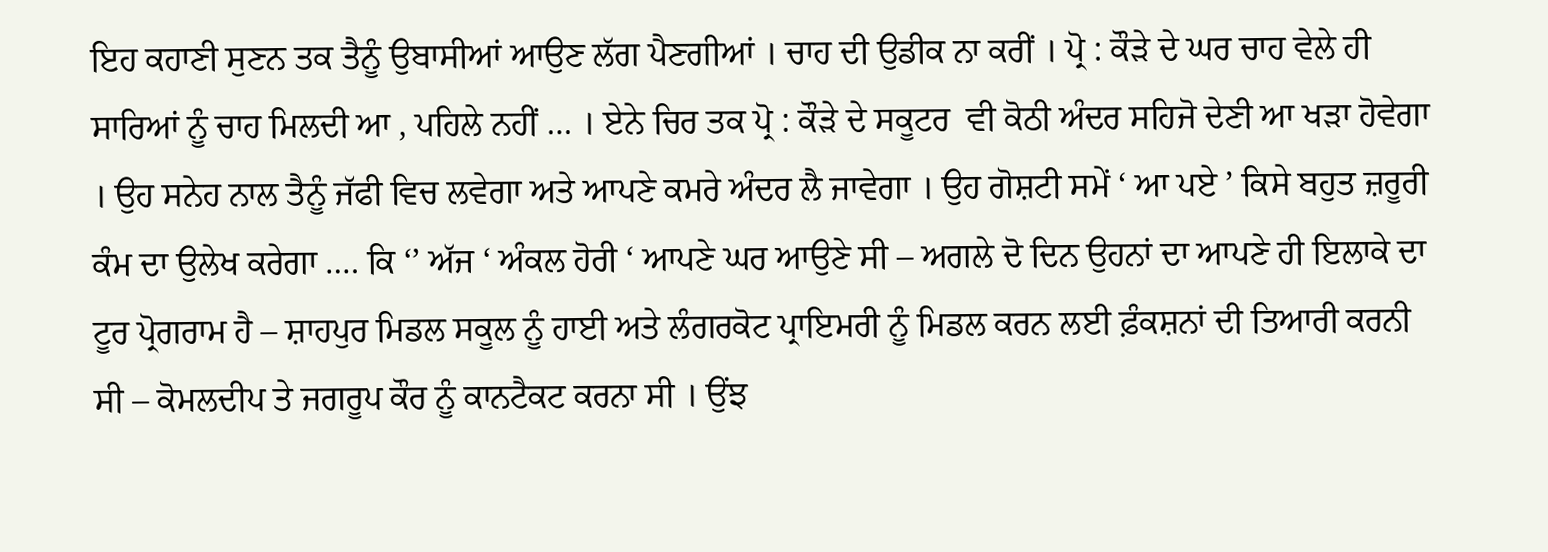ਇਹ ਕਹਾਣੀ ਸੁਣਨ ਤਕ ਤੈਨੂੰ ਉਬਾਸੀਆਂ ਆਉਣ ਲੱਗ ਪੈਣਗੀਆਂ । ਚਾਹ ਦੀ ਉਡੀਕ ਨਾ ਕਰੀਂ । ਪ੍ਰੋ : ਕੌੜੇ ਦੇ ਘਰ ਚਾਹ ਵੇਲੇ ਹੀ ਸਾਰਿਆਂ ਨੂੰ ਚਾਹ ਮਿਲਦੀ ਆ , ਪਹਿਲੇ ਨਹੀਂ … । ਏਨੇ ਚਿਰ ਤਕ ਪ੍ਰੋ : ਕੌੜੇ ਦੇ ਸਕੂਟਰ  ਵੀ ਕੋਠੀ ਅੰਦਰ ਸਹਿਜੋ ਦੇਣੀ ਆ ਖੜਾ ਹੋਵੇਗਾ । ਉਹ ਸਨੇਹ ਨਾਲ ਤੈਨੂੰ ਜੱਫੀ ਵਿਚ ਲਵੇਗਾ ਅਤੇ ਆਪਣੇ ਕਮਰੇ ਅੰਦਰ ਲੈ ਜਾਵੇਗਾ । ਉਹ ਗੋਸ਼ਟੀ ਸਮੇਂ ‘ ਆ ਪਏ ’ ਕਿਸੇ ਬਹੁਤ ਜ਼ਰੂਰੀ ਕੰਮ ਦਾ ਉਲੇਖ ਕਰੇਗਾ …. ਕਿ ‘’ ਅੱਜ ‘ ਅੰਕਲ ਹੋਰੀ ‘ ਆਪਣੇ ਘਰ ਆਉਣੇ ਸੀ – ਅਗਲੇ ਦੋ ਦਿਨ ਉਹਨਾਂ ਦਾ ਆਪਣੇ ਹੀ ਇਲਾਕੇ ਦਾ ਟੂਰ ਪ੍ਰੋਗਰਾਮ ਹੈ – ਸ਼ਾਹਪੁਰ ਮਿਡਲ ਸਕੂਲ ਨੂੰ ਹਾਈ ਅਤੇ ਲੰਗਰਕੋਟ ਪ੍ਰਾਇਮਰੀ ਨੂੰ ਮਿਡਲ ਕਰਨ ਲਈ ਫ਼ੰਕਸ਼ਨਾਂ ਦੀ ਤਿਆਰੀ ਕਰਨੀ ਸੀ – ਕੋਮਲਦੀਪ ਤੇ ਜਗਰੂਪ ਕੌਰ ਨੂੰ ਕਾਨਟੈਕਟ ਕਰਨਾ ਸੀ । ਉਂਝ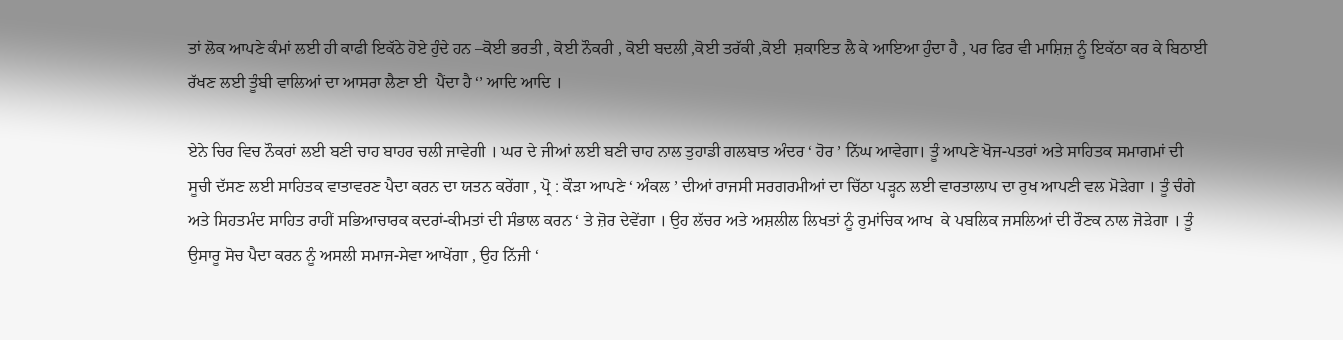ਤਾਂ ਲੋਕ ਆਪਣੇ ਕੰਮਾਂ ਲਈ ਹੀ ਕਾਫੀ ਇਕੱਠੇ ਹੋਏ ਹੁੰਦੇ ਹਨ –ਕੋਈ ਭਰਤੀ , ਕੋਈ ਨੌਕਰੀ , ਕੋਈ ਬਦਲੀ ,ਕੋਈ ਤਰੱਕੀ ,ਕੋਈ  ਸ਼ਕਾਇਤ ਲੈ ਕੇ ਆਇਆ ਹੁੰਦਾ ਹੈ , ਪਰ ਫਿਰ ਵੀ ਮਾਸ਼ਿਜ਼ ਨੂੰ ਇਕੱਠਾ ਕਰ ਕੇ ਬਿਠਾਈ ਰੱਖਣ ਲਈ ਤੂੰਬੀ ਵਾਲਿਆਂ ਦਾ ਆਸਰਾ ਲੈਣਾ ਈ  ਪੈਂਦਾ ਹੈ ‘’ ਆਦਿ ਆਦਿ ।

ਏਨੇ ਚਿਰ ਵਿਚ ਨੌਕਰਾਂ ਲਈ ਬਣੀ ਚਾਹ ਬਾਹਰ ਚਲੀ ਜਾਵੇਗੀ । ਘਰ ਦੇ ਜੀਆਂ ਲਈ ਬਣੀ ਚਾਹ ਨਾਲ ਤੁਹਾਡੀ ਗਲਬਾਤ ਅੰਦਰ ‘ ਹੋਰ ’ ਨਿੱਘ ਆਵੇਗਾ। ਤੂੰ ਆਪਣੇ ਖੋਜ-ਪਤਰਾਂ ਅਤੇ ਸਾਹਿਤਕ ਸਮਾਗਮਾਂ ਦੀ ਸੂਚੀ ਦੱਸਣ ਲਈ ਸਾਹਿਤਕ ਵਾਤਾਵਰਣ ਪੈਦਾ ਕਰਨ ਦਾ ਯਤਨ ਕਰੇਂਗਾ , ਪ੍ਰੋ : ਕੌੜਾ ਆਪਣੇ ‘ ਅੰਕਲ ’ ਦੀਆਂ ਰਾਜਸੀ ਸਰਗਰਮੀਆਂ ਦਾ ਚਿੱਠਾ ਪੜ੍ਹਨ ਲਈ ਵਾਰਤਾਲਾਪ ਦਾ ਰੁਖ ਆਪਣੀ ਵਲ ਮੋੜੇਗਾ । ਤੂੰ ਚੰਗੇ ਅਤੇ ਸਿਹਤਮੰਦ ਸਾਹਿਤ ਰਾਹੀਂ ਸਭਿਆਚਾਰਕ ਕਦਰਾਂ-ਕੀਮਤਾਂ ਦੀ ਸੰਭਾਲ ਕਰਨ ‘ ਤੇ ਜ਼ੋਰ ਦੇਵੇਂਗਾ । ਉਹ ਲੱਚਰ ਅਤੇ ਅਸ਼ਲੀਲ ਲਿਖਤਾਂ ਨੂੰ ਰੁਮਾਂਚਿਕ ਆਖ  ਕੇ ਪਬਲਿਕ ਜਸਲਿਆਂ ਦੀ ਰੌਣਕ ਨਾਲ ਜੋੜੇਗਾ । ਤੂੰ ਉਸਾਰੂ ਸੋਚ ਪੈਦਾ ਕਰਨ ਨੂੰ ਅਸਲੀ ਸਮਾਜ-ਸੇਵਾ ਆਖੇਂਗਾ , ਉਹ ਨਿੱਜੀ ‘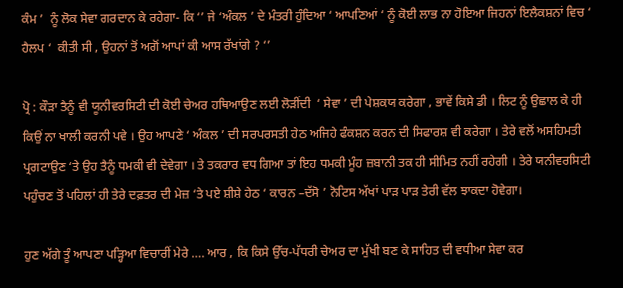ਕੰਮ ’  ਨੂੰ ਲੋਕ ਸੇਵਾ ਗਰਦਾਨ ਕੇ ਰਹੇਗਾ- ਕਿ ‘’ ਜੇ ‘ਅੰਕਲ ’ ਦੇ ਮੰਤਰੀ ਹੁੰਦਿਆ ‘ ਆਪਣਿਆਂ ‘ ਨੂੰ ਕੋਈ ਲਾਭ ਨਾ ਹੋਇਆ ਜਿਹਨਾਂ ਇਲੈਕਸ਼ਨਾਂ ਵਿਚ ‘ ਹੈਲਪ ‘  ਕੀਤੀ ਸੀ , ਉਹਨਾਂ ਤੋਂ ਅਗੋਂ ਆਪਾਂ ਕੀ ਆਸ ਰੱਖਾਂਗੇ ? ‘’

ਪ੍ਰੋ : ਕੌੜਾ ਤੈਨੂੰ ਵੀ ਯੂਨੀਵਰਸਿਟੀ ਦੀ ਕੋਈ ਚੇਅਰ ਹਥਿਆਉਣ ਲਈ ਲੋੜੀਂਦੀ  ‘ ਸੇਵਾ ’ ਦੀ ਪੇਸ਼ਕਯ ਕਰੇਗਾ , ਭਾਵੇਂ ਕਿਸੇ ਡੀ । ਲਿਟ ਨੂੰ ਉਛਾਲ ਕੇ ਹੀ ਕਿਉਂ ਨਾ ਖਾਲੀ ਕਰਨੀ ਪਵੇ । ਉਹ ਆਪਣੇ ‘ ਅੰਕਲ ’ ਦੀ ਸਰਪਰਸਤੀ ਹੇਠ ਅਜਿਹੇ ਫੰਕਸ਼ਨ ਕਰਨ ਦੀ ਸਿਫਾਰਸ਼ ਵੀ ਕਰੇਗਾ । ਤੇਰੇ ਵਲੋਂ ਅਸਹਿਮਤੀ ਪ੍ਰਗਟਾਉਣ ‘ਤੇ ਉਹ ਤੈਨੂੰ ਧਮਕੀ ਵੀ ਦੇਵੇਗਾ । ਤੇ ਤਕਰਾਰ ਵਧ ਗਿਆ ਤਾਂ ਇਹ ਧਮਕੀ ਮੂੰਹ ਜ਼ਬਾਨੀ ਤਕ ਹੀ ਸੀਮਿਤ ਨਹੀਂ ਰਹੇਗੀ । ਤੇਰੇ ਯਨੀਵਰਸਿਟੀ ਪਹੁੰਚਣ ਤੋਂ ਪਹਿਲਾਂ ਹੀ ਤੇਰੇ ਦਫ਼ਤਰ ਦੀ ਮੇਜ਼ ‘ਤੇ ਪਏ ਸ਼ੀਸ਼ੇ ਹੇਠ ‘ ਕਾਰਨ –ਦੱਸੋ ’ ਨੋਟਿਸ ਅੱਖਾਂ ਪਾੜ ਪਾੜ ਤੇਰੀ ਵੱਲ ਝਾਕਦਾ ਹੋਵੇਗਾ।

ਹੁਣ ਅੱਗੇ ਤੂੰ ਆਪਣਾ ਪੜ੍ਹਿਆ ਵਿਚਾਰੀਂ ਮੇਰੇ …. ਆਰ , ਕਿ ਕਿਸੇ ਉੱਚ-ਪੱਧਰੀ ਚੇਅਰ ਦਾ ਮੁੱਖੀ ਬਣ ਕੇ ਸਾਹਿਤ ਦੀ ਵਧੀਆ ਸੇਵਾ ਕਰ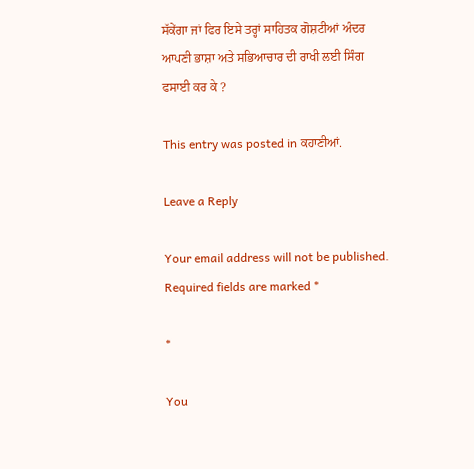ਸੱਕੇਂਗਾ ਜਾਂ ਫਿਰ ਇਸੇ ਤਰ੍ਹਾਂ ਸਾਹਿਤਕ ਗੋਸ਼ਟੀਆਂ ਅੰਦਰ ਆਪਣੀ ਭਾਸ਼ਾ ਅਤੇ ਸਭਿਆਚਾਰ ਦੀ ਰਾਖੀ ਲਈ ਸਿੰਗ ਫਸਾਈ ਕਰ ਕੇ ?

This entry was posted in ਕਹਾਣੀਆਂ.

Leave a Reply

Your email address will not be published. Required fields are marked *

*

You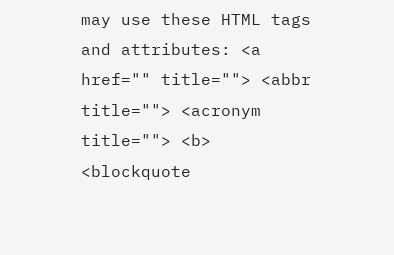may use these HTML tags and attributes: <a href="" title=""> <abbr title=""> <acronym title=""> <b> <blockquote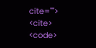cite=""> <cite> <code>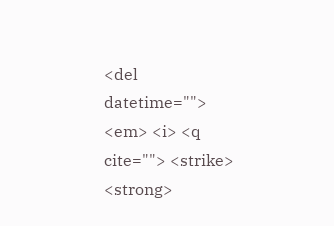<del datetime=""> <em> <i> <q cite=""> <strike> <strong>